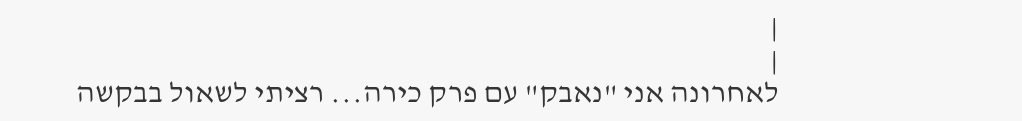|
|
לאחרונה אני "נאבק" עם פרק כירה... רציתי לשאול בבקשה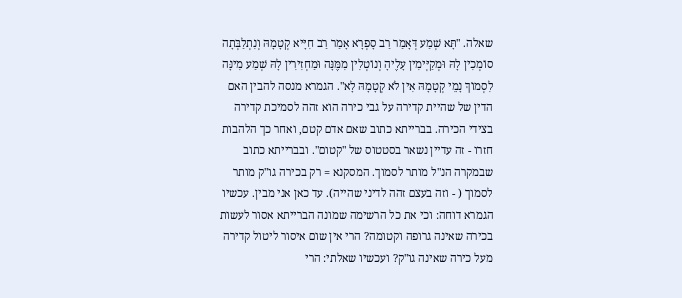שאלה. "תָּא שְׁמַע דְּאָמַר רַב סָפְרָא אָמַר רַב חִיָּיא קְטָמָהּ וְנִתְלַבְּתָה סוֹמְכִין לָהּ וּמְקַיְּימִין עָלֶיהָ וְנוֹטְלִין מִמֶּנָּה וּמַחְזִירִין לָהּ שְׁמַע מִינָּה לִסְמוֹךְ נָמֵי קְטָמָהּ אִין לֹא קְטָמָהּ לָא". הגמרא מנסה להבין האם הדין של שהיית קדירה על גבי כירה הוא זהה לסמיכת קדירה בצידי הכירה. בברייתא כתוב שאם אדם קטם, ואחר כך הלהבות חזרו - זה עדיין נשאר בסטטוס של "קטום". ובברייתא כתוב שבמקרה הנ"ל מותר לסמוך. המסקנא = רק בכירה גו"ק מותר לסמוך ( - וזה בעצם זהה לדיני שהייה). עד כאן אני מבין. עכשיו הגמרא דוחה: וכי את כל הרשימה שמונה הברייתא אסור לעשות בכירה שאינה גרופה וקטומה? הרי אין שום איסור ליטול קדירה מעל כירה שאינה גו"ק? ועכשיו שאלתי: הרי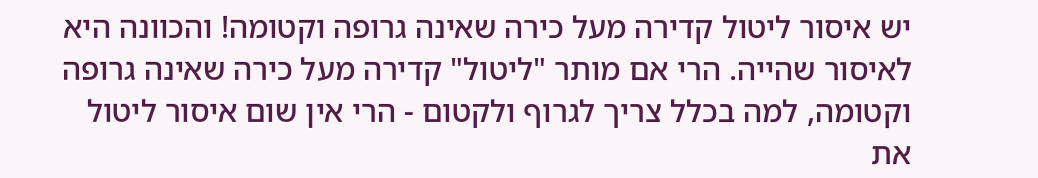יש איסור ליטול קדירה מעל כירה שאינה גרופה וקטומה! והכוונה היא לאיסור שהייה. הרי אם מותר "ליטול" קדירה מעל כירה שאינה גרופה וקטומה, למה בכלל צריך לגרוף ולקטום - הרי אין שום איסור ליטול את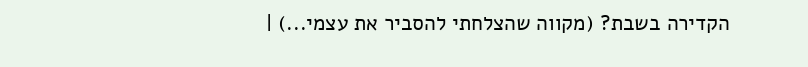הקדירה בשבת? (מקווה שהצלחתי להסביר את עצמי...) |